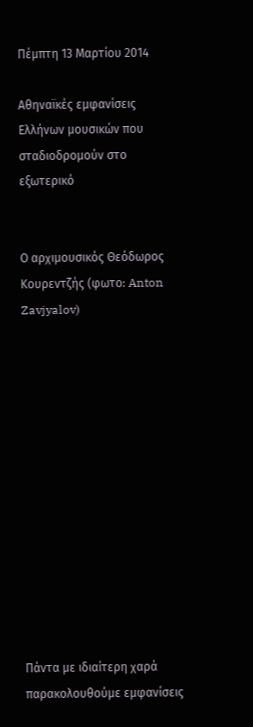Πέμπτη 13 Μαρτίου 2014

Αθηναϊκές εμφανίσεις Ελλήνων μουσικών που σταδιοδρομούν στο εξωτερικό


Ο αρχιμουσικός Θεόδωρος Κουρεντζής (φωτο: Anton Zavjyalov)













Πάντα με ιδιαίτερη χαρά παρακολουθούμε εμφανίσεις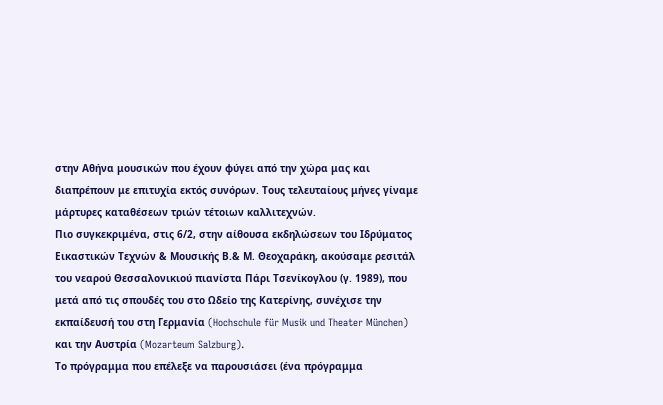στην Αθήνα μουσικών που έχουν φύγει από την χώρα μας και διαπρέπουν με επιτυχία εκτός συνόρων. Τους τελευταίους μήνες γίναμε μάρτυρες καταθέσεων τριών τέτοιων καλλιτεχνών.
Πιο συγκεκριμένα, στις 6/2, στην αίθουσα εκδηλώσεων του Ιδρύματος Εικαστικών Τεχνών & Μουσικής Β.& Μ. Θεοχαράκη, ακούσαμε ρεσιτάλ του νεαρού Θεσσαλονικιού πιανίστα Πάρι Τσενίκογλου (γ. 1989), που μετά από τις σπουδές του στο Ωδείο της Κατερίνης, συνέχισε την εκπαίδευσή του στη Γερμανία (Hochschule für Musik und Theater München) και την Αυστρία (Mozarteum Salzburg).
Το πρόγραμμα που επέλεξε να παρουσιάσει (ένα πρόγραμμα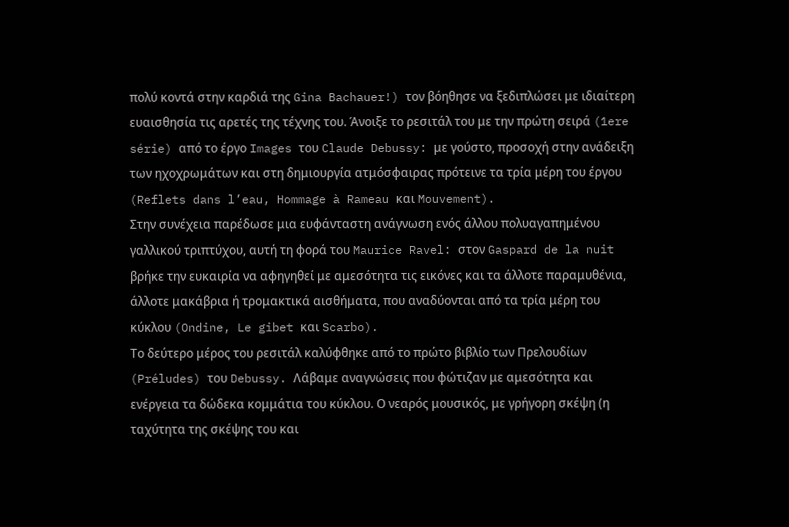πολύ κοντά στην καρδιά της Gina Bachauer!) τον βόηθησε να ξεδιπλώσει με ιδιαίτερη ευαισθησία τις αρετές της τέχνης του. Άνοιξε το ρεσιτάλ του με την πρώτη σειρά (1ere série) από το έργο Images του Claude Debussy: με γούστο, προσοχή στην ανάδειξη των ηχοχρωμάτων και στη δημιουργία ατμόσφαιρας πρότεινε τα τρία μέρη του έργου (Reflets dans l’eau, Hommage à Rameau και Mouvement).
Στην συνέχεια παρέδωσε μια ευφάνταστη ανάγνωση ενός άλλου πολυαγαπημένου γαλλικού τριπτύχου, αυτή τη φορά του Maurice Ravel: στον Gaspard de la nuit βρήκε την ευκαιρία να αφηγηθεί με αμεσότητα τις εικόνες και τα άλλοτε παραμυθένια, άλλοτε μακάβρια ή τρομακτικά αισθήματα, που αναδύονται από τα τρία μέρη του κύκλου (Ondine, Le gibet και Scarbo).
Το δεύτερο μέρος του ρεσιτάλ καλύφθηκε από το πρώτο βιβλίο των Πρελουδίων (Préludes) του Debussy. Λάβαμε αναγνώσεις που φώτιζαν με αμεσότητα και ενέργεια τα δώδεκα κομμάτια του κύκλου. Ο νεαρός μουσικός, με γρήγορη σκέψη (η ταχύτητα της σκέψης του και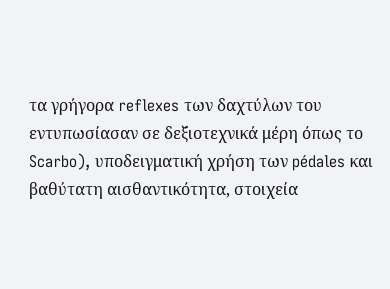τα γρήγορα reflexes των δαχτύλων του εντυπωσίασαν σε δεξιοτεχνικά μέρη όπως το Scarbo), υποδειγματική χρήση των pédales και βαθύτατη αισθαντικότητα, στοιχεία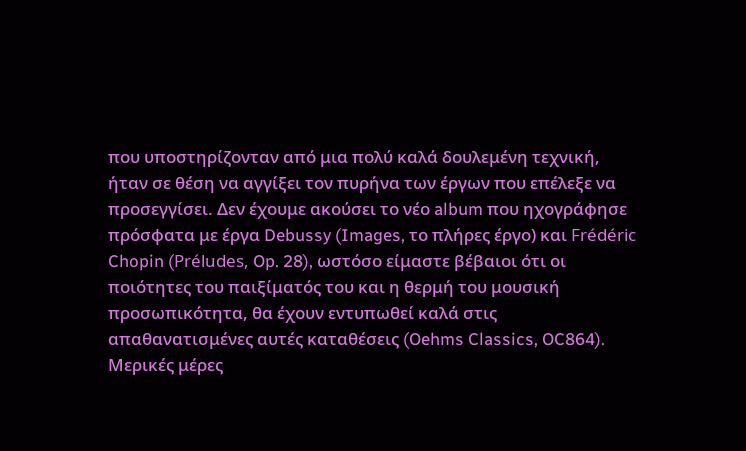που υποστηρίζονταν από μια πολύ καλά δουλεμένη τεχνική, ήταν σε θέση να αγγίξει τον πυρήνα των έργων που επέλεξε να προσεγγίσει. Δεν έχουμε ακούσει το νέο album που ηχογράφησε πρόσφατα με έργα Debussy (Images, το πλήρες έργο) και Frédéric Chopin (Préludes, Op. 28), ωστόσο είμαστε βέβαιοι ότι οι ποιότητες του παιξίματός του και η θερμή του μουσική προσωπικότητα, θα έχουν εντυπωθεί καλά στις απαθανατισμένες αυτές καταθέσεις (Oehms Classics, OC864).
Μερικές μέρες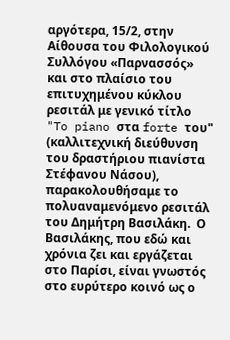αργότερα, 15/2, στην Αίθουσα του Φιλολογικού Συλλόγου «Παρνασσός» και στο πλαίσιο του επιτυχημένου κύκλου ρεσιτάλ με γενικό τίτλο "To piano στα forte του" (καλλιτεχνική διεύθυνση του δραστήριου πιανίστα Στέφανου Νάσου), παρακολουθήσαμε το πολυαναμενόμενο ρεσιτάλ του Δημήτρη Βασιλάκη.  Ο Βασιλάκης, που εδώ και χρόνια ζει και εργάζεται στο Παρίσι, είναι γνωστός στο ευρύτερο κοινό ως ο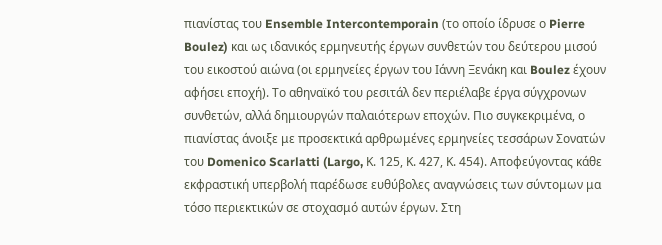πιανίστας του Ensemble Intercontemporain (το οποίο ίδρυσε ο Pierre Boulez) και ως ιδανικός ερμηνευτής έργων συνθετών του δεύτερου μισού του εικοστού αιώνα (οι ερμηνείες έργων του Ιάννη Ξενάκη και Boulez έχουν αφήσει εποχή). Το αθηναϊκό του ρεσιτάλ δεν περιέλαβε έργα σύγχρονων συνθετών, αλλά δημιουργών παλαιότερων εποχών. Πιο συγκεκριμένα, ο πιανίστας άνοιξε με προσεκτικά αρθρωμένες ερμηνείες τεσσάρων Σονατών του Domenico Scarlatti (Largo, Κ. 125, Κ. 427, Κ. 454). Αποφεύγοντας κάθε εκφραστική υπερβολή παρέδωσε ευθύβολες αναγνώσεις των σύντομων μα τόσο περιεκτικών σε στοχασμό αυτών έργων. Στη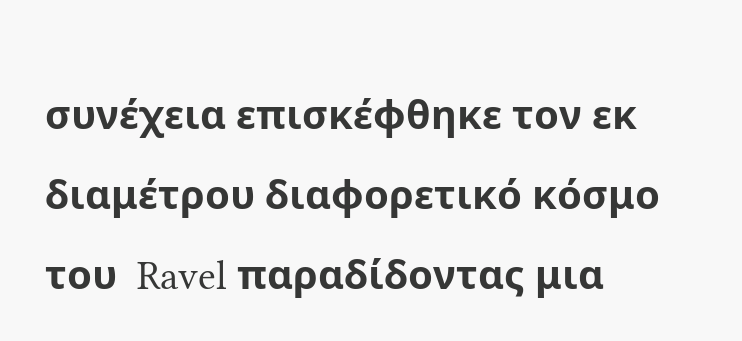συνέχεια επισκέφθηκε τον εκ διαμέτρου διαφορετικό κόσμο του  Ravel παραδίδοντας μια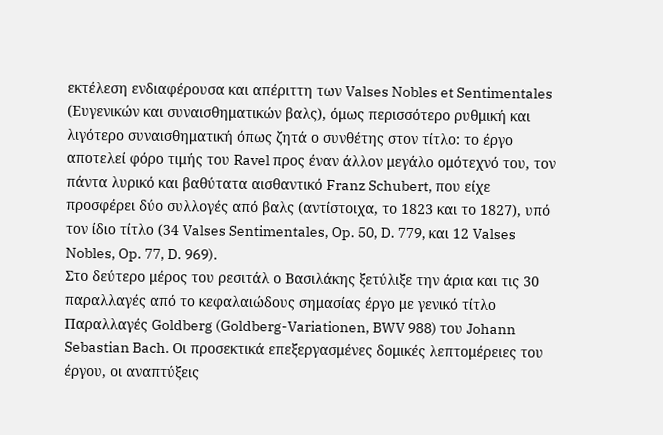εκτέλεση ενδιαφέρουσα και απέριττη των Valses Nobles et Sentimentales (Ευγενικών και συναισθηματικών βαλς), όμως περισσότερο ρυθμική και λιγότερο συναισθηματική όπως ζητά ο συνθέτης στον τίτλο: το έργο αποτελεί φόρο τιμής του Ravel προς έναν άλλον μεγάλο ομότεχνό του, τον πάντα λυρικό και βαθύτατα αισθαντικό Franz Schubert, που είχε προσφέρει δύο συλλογές από βαλς (αντίστοιχα, το 1823 και το 1827), υπό τον ίδιο τίτλο (34 Valses Sentimentales, Op. 50, D. 779, και 12 Valses Nobles, Op. 77, D. 969).
Στο δεύτερο μέρος του ρεσιτάλ ο Βασιλάκης ξετύλιξε την άρια και τις 30 παραλλαγές από το κεφαλαιώδους σημασίας έργο με γενικό τίτλο Παραλλαγές Goldberg (Goldberg-Variationen, BWV 988) του Johann Sebastian Bach. Οι προσεκτικά επεξεργασμένες δομικές λεπτομέρειες του έργου, οι αναπτύξεις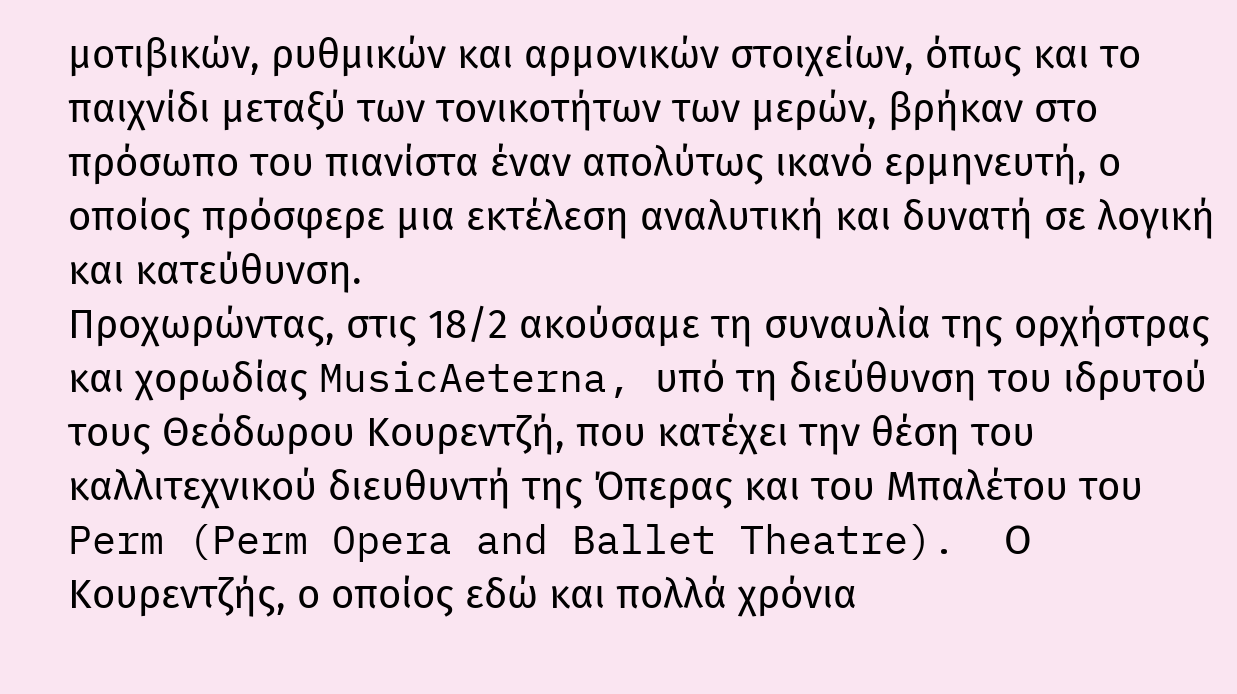μοτιβικών, ρυθμικών και αρμονικών στοιχείων, όπως και το παιχνίδι μεταξύ των τονικοτήτων των μερών, βρήκαν στο πρόσωπο του πιανίστα έναν απολύτως ικανό ερμηνευτή, ο οποίος πρόσφερε μια εκτέλεση αναλυτική και δυνατή σε λογική και κατεύθυνση.
Προχωρώντας, στις 18/2 ακούσαμε τη συναυλία της ορχήστρας και χορωδίας MusicAeterna, υπό τη διεύθυνση του ιδρυτού τους Θεόδωρου Κουρεντζή, που κατέχει την θέση του καλλιτεχνικού διευθυντή της Όπερας και του Μπαλέτου του Perm (Perm Opera and Ballet Theatre).  Ο Κουρεντζής, ο οποίος εδώ και πολλά χρόνια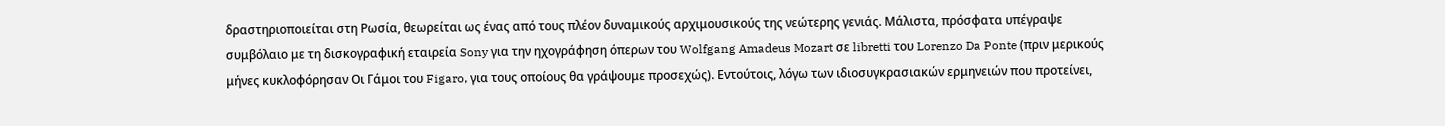δραστηριοποιείται στη Ρωσία, θεωρείται ως ένας από τους πλέον δυναμικούς αρχιμουσικούς της νεώτερης γενιάς. Μάλιστα, πρόσφατα υπέγραψε συμβόλαιο με τη δισκογραφική εταιρεία Sony για την ηχογράφηση όπερων του Wolfgang Amadeus Mozart σε libretti του Lorenzo Da Ponte (πριν μερικούς μήνες κυκλοφόρησαν Οι Γάμοι του Figaro, για τους οποίους θα γράψουμε προσεχώς). Εντούτοις, λόγω των ιδιοσυγκρασιακών ερμηνειών που προτείνει,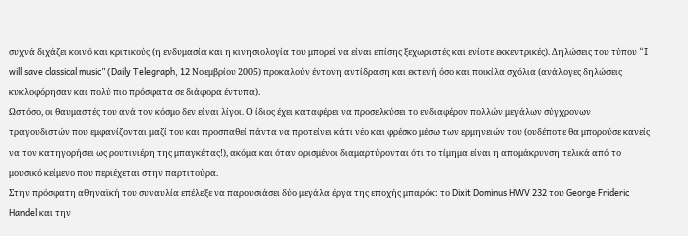συχνά διχάζει κοινό και κριτικούς (η ενδυμασία και η κινησιολογία του μπορεί να είναι επίσης ξεχωριστές και ενίοτε εκκεντρικές). Δηλώσεις του τύπου “I will save classical music” (Daily Telegraph, 12 Νοεμβρίου 2005) προκαλούν έντονη αντίδραση και εκτενή όσο και ποικίλα σχόλια (ανάλογες δηλώσεις κυκλοφόρησαν και πολύ πιο πρόσφατα σε διάφορα έντυπα).
Ωστόσο, οι θαυμαστές του ανά τον κόσμο δεν είναι λίγοι. Ο ίδιος έχει καταφέρει να προσελκύσει το ενδιαφέρον πολλών μεγάλων σύγχρονων τραγουδιστών που εμφανίζονται μαζί του και προσπαθεί πάντα να προτείνει κάτι νέο και φρέσκο μέσω των ερμηνειών του (ουδέποτε θα μπορούσε κανείς να τον κατηγορήσει ως ρουτινιέρη της μπαγκέτας!), ακόμα και όταν ορισμένοι διαμαρτύρονται ότι το τίμημα είναι η απομάκρυνση τελικά από το μουσικό κείμενο που περιέχεται στην παρτιτούρα.
Στην πρόσφατη αθηναϊκή του συναυλία επέλεξε να παρουσιάσει δύο μεγάλα έργα της εποχής μπαρόκ: το Dixit Dominus HWV 232 του George Frideric Handel και την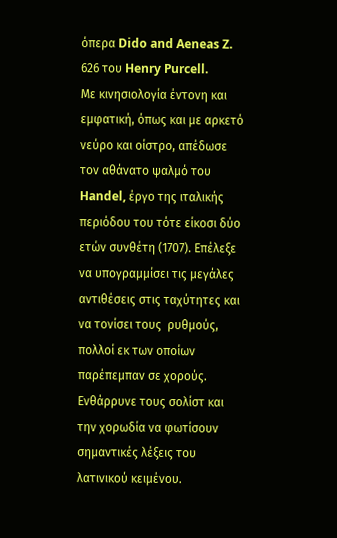όπερα Dido and Aeneas Z. 626 του Henry Purcell.
Με κινησιολογία έντονη και εμφατική, όπως και με αρκετό νεύρο και οίστρο, απέδωσε τον αθάνατο ψαλμό του Handel, έργο της ιταλικής περιόδου του τότε είκοσι δύο ετών συνθέτη (1707). Επέλεξε να υπογραμμίσει τις μεγάλες αντιθέσεις στις ταχύτητες και να τονίσει τους  ρυθμούς, πολλοί εκ των οποίων παρέπεμπαν σε χορούς. Ενθάρρυνε τους σολίστ και την χορωδία να φωτίσουν σημαντικές λέξεις του λατινικού κειμένου.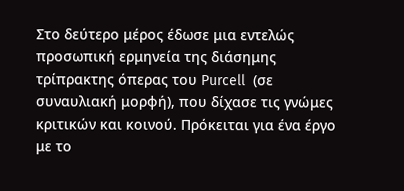Στο δεύτερο μέρος έδωσε μια εντελώς προσωπική ερμηνεία της διάσημης τρίπρακτης όπερας του Purcell  (σε συναυλιακή μορφή), που δίχασε τις γνώμες κριτικών και κοινού. Πρόκειται για ένα έργο με το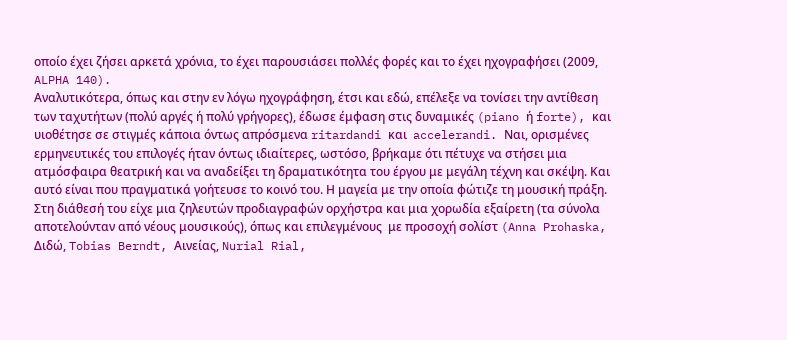οποίο έχει ζήσει αρκετά χρόνια, το έχει παρουσιάσει πολλές φορές και το έχει ηχογραφήσει (2009, ALPHA 140).
Αναλυτικότερα, όπως και στην εν λόγω ηχογράφηση, έτσι και εδώ, επέλεξε να τονίσει την αντίθεση των ταχυτήτων (πολύ αργές ή πολύ γρήγορες), έδωσε έμφαση στις δυναμικές (piano ή forte), και υιοθέτησε σε στιγμές κάποια όντως απρόσμενα ritardandi και  accelerandi. Ναι, ορισμένες ερμηνευτικές του επιλογές ήταν όντως ιδιαίτερες, ωστόσο, βρήκαμε ότι πέτυχε να στήσει μια ατμόσφαιρα θεατρική και να αναδείξει τη δραματικότητα του έργου με μεγάλη τέχνη και σκέψη. Και αυτό είναι που πραγματικά γοήτευσε το κοινό του. Η μαγεία με την οποία φώτιζε τη μουσική πράξη.
Στη διάθεσή του είχε μια ζηλευτών προδιαγραφών ορχήστρα και μια χορωδία εξαίρετη (τα σύνολα αποτελούνταν από νέους μουσικούς), όπως και επιλεγμένους  με προσοχή σολίστ (Anna Prohaska, Διδώ, Tobias Berndt, Αινείας, Nurial Rial,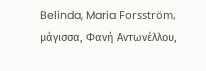Belinda, Maria Forsström, μάγισσα, Φανή Αντωνέλλου,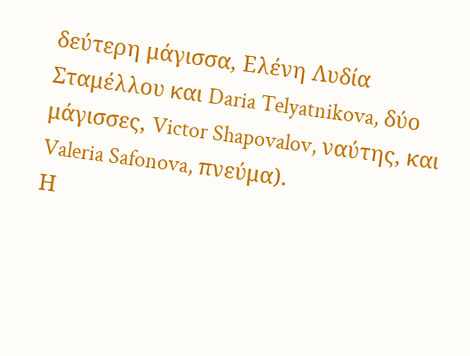δεύτερη μάγισσα, Ελένη Λυδία Σταμέλλου και Daria Telyatnikova, δύο μάγισσες, Victor Shapovalov, ναύτης, και Valeria Safonova, πνεύμα).
Η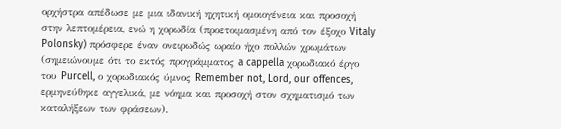ορχήστρα απέδωσε με μια ιδανική ηχητική ομοιογένεια και προσοχή στην λεπτομέρεια, ενώ η χορωδία (προετοιμασμένη από τον έξοχο Vitaly Polonsky) πρόσφερε έναν ονειρωδώς ωραίο ήχο πολλών χρωμάτων (σημειώνουμε ότι το εκτός προγράμματος a cappella χορωδιακό έργο του Purcell, ο χορωδιακός ύμνος Remember not, Lord, our offences, ερμηνεύθηκε αγγελικά, με νόημα και προσοχή στον σχηματισμό των καταλήξεων των φράσεων).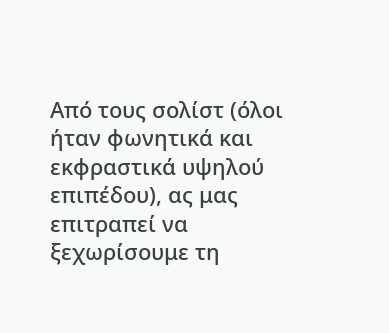Από τους σολίστ (όλοι ήταν φωνητικά και εκφραστικά υψηλού επιπέδου), ας μας επιτραπεί να ξεχωρίσουμε τη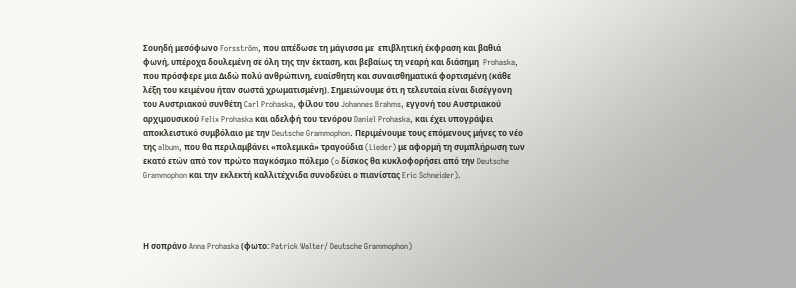Σουηδή μεσόφωνο Forsström, που απέδωσε τη μάγισσα με  επιβλητική έκφραση και βαθιά φωνή, υπέροχα δουλεμένη σε όλη της την έκταση, και βεβαίως τη νεαρή και διάσημη  Prohaska, που πρόσφερε μια Διδώ πολύ ανθρώπινη, ευαίσθητη και συναισθηματικά φορτισμένη (κάθε λέξη του κειμένου ήταν σωστά χρωματισμένη). Σημειώνουμε ότι η τελευταία είναι δισέγγονη του Αυστριακού συνθέτη Carl Prohaska, φίλου του Johannes Brahms, εγγονή του Αυστριακού αρχιμουσικού Felix Prohaska και αδελφή του τενόρου Daniel Prohaska, και έχει υπογράψει αποκλειστικό συμβόλαιο με την Deutsche Grammophon. Περιμένουμε τους επόμενους μήνες το νέο της album, που θα περιλαμβάνει «πολεμικά» τραγούδια (Lieder) με αφορμή τη συμπλήρωση των εκατό ετών από τον πρώτο παγκόσμιο πόλεμο (o δίσκος θα κυκλοφορήσει από την Deutsche Grammophon και την εκλεκτή καλλιτέχνιδα συνοδεύει ο πιανίστας Eric Schneider).




Η σοπράνο Anna Prohaska (φωτο: Patrick Walter/ Deutsche Grammophon)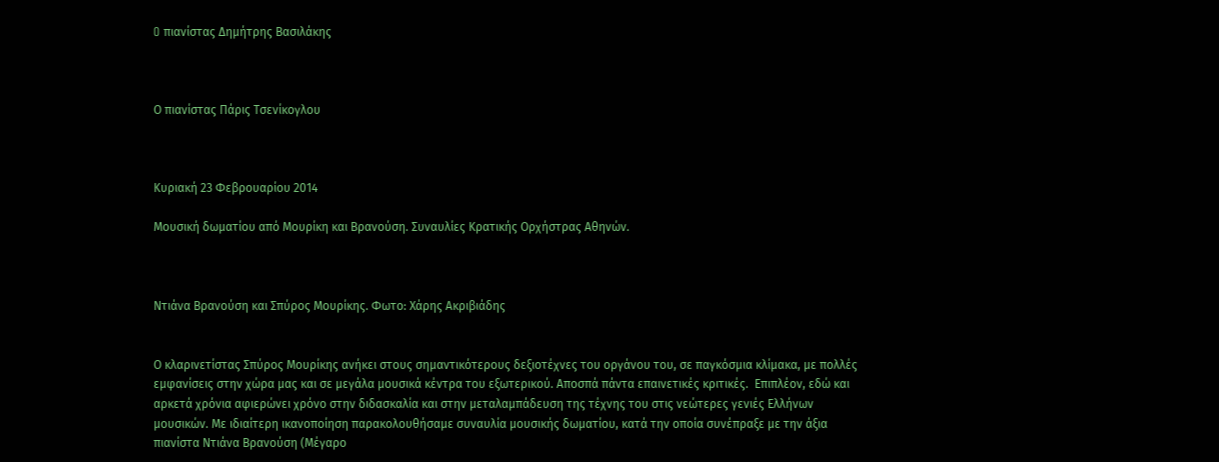O πιανίστας Δημήτρης Βασιλάκης



Ο πιανίστας Πάρις Τσενίκογλου



Κυριακή 23 Φεβρουαρίου 2014

Μουσική δωματίου από Μουρίκη και Βρανούση. Συναυλίες Κρατικής Ορχήστρας Αθηνών.



Ντιάνα Βρανούση και Σπύρος Μουρίκης. Φωτο: Χάρης Ακριβιάδης


Ο κλαρινετίστας Σπύρος Μουρίκης ανήκει στους σημαντικότερους δεξιοτέχνες του οργάνου του, σε παγκόσμια κλίμακα, με πολλές εμφανίσεις στην χώρα μας και σε μεγάλα μουσικά κέντρα του εξωτερικού. Αποσπά πάντα επαινετικές κριτικές.  Επιπλέον, εδώ και αρκετά χρόνια αφιερώνει χρόνο στην διδασκαλία και στην μεταλαμπάδευση της τέχνης του στις νεώτερες γενιές Ελλήνων μουσικών. Με ιδιαίτερη ικανοποίηση παρακολουθήσαμε συναυλία μουσικής δωματίου, κατά την οποία συνέπραξε με την άξια πιανίστα Ντιάνα Βρανούση (Μέγαρο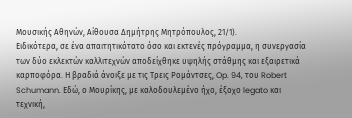Μουσικής Αθηνών, Αίθουσα Δημήτρης Μητρόπουλος, 21/1).
Ειδικότερα, σε ένα απαιτητικότατο όσο και εκτενές πρόγραμμα, η συνεργασία των δύο εκλεκτών καλλιτεχνών αποδείχθηκε υψηλής στάθμης και εξαιρετικά καρποφόρα. Η βραδιά άνοιξε με τις Τρεις Ρομάντσες, Op. 94, του Robert Schumann. Εδώ, ο Μουρίκης, με καλοδουλεμένο ήχο, έξοχο legato και τεχνική,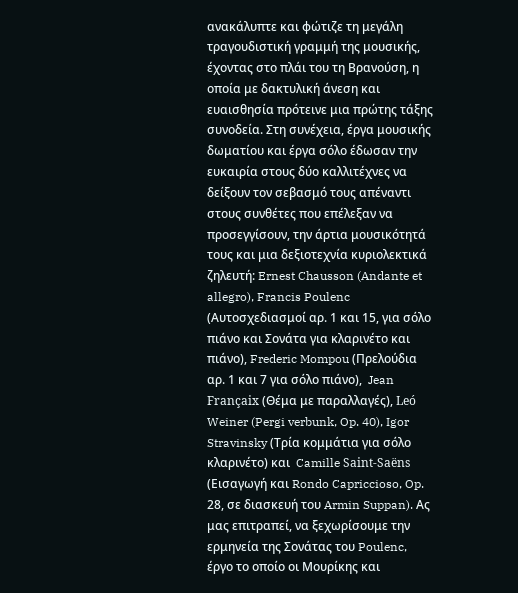ανακάλυπτε και φώτιζε τη μεγάλη τραγουδιστική γραμμή της μουσικής, έχοντας στο πλάι του τη Βρανούση, η οποία με δακτυλική άνεση και ευαισθησία πρότεινε μια πρώτης τάξης συνοδεία. Στη συνέχεια, έργα μουσικής δωματίου και έργα σόλο έδωσαν την ευκαιρία στους δύο καλλιτέχνες να δείξουν τον σεβασμό τους απέναντι στους συνθέτες που επέλεξαν να προσεγγίσουν, την άρτια μουσικότητά τους και μια δεξιοτεχνία κυριολεκτικά ζηλευτή: Ernest Chausson (Andante et allegro), Francis Poulenc (Αυτοσχεδιασμοί αρ. 1 και 15, για σόλο πιάνο και Σονάτα για κλαρινέτο και πιάνο), Frederic Mompou (Πρελούδια αρ. 1 και 7 για σόλο πιάνο),  Jean Françaix (Θέμα με παραλλαγές), Leó Weiner (Pergi verbunk, Op. 40), Igor Stravinsky (Τρία κομμάτια για σόλο κλαρινέτο) και  Camille Saint-Saëns (Εισαγωγή και Rondo Capriccioso, Op. 28, σε διασκευή του Armin Suppan). Ας μας επιτραπεί, να ξεχωρίσουμε την ερμηνεία της Σονάτας του Poulenc, έργο το οποίο οι Μουρίκης και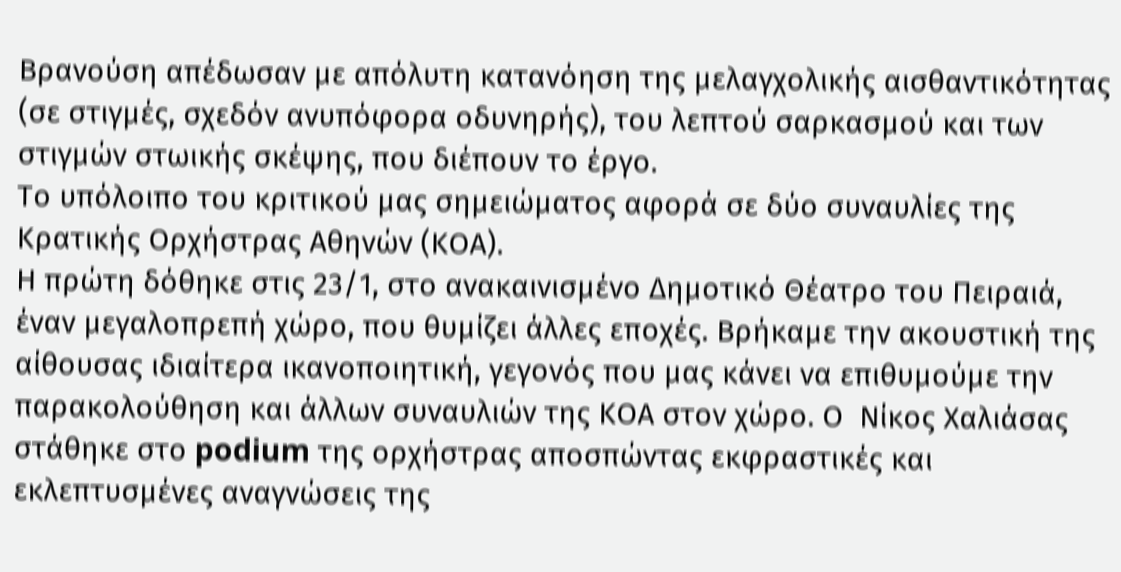Βρανούση απέδωσαν με απόλυτη κατανόηση της μελαγχολικής αισθαντικότητας (σε στιγμές, σχεδόν ανυπόφορα οδυνηρής), του λεπτού σαρκασμού και των στιγμών στωικής σκέψης, που διέπουν το έργο.
Το υπόλοιπο του κριτικού μας σημειώματος αφορά σε δύο συναυλίες της Κρατικής Ορχήστρας Αθηνών (ΚΟΑ).
Η πρώτη δόθηκε στις 23/1, στο ανακαινισμένο Δημοτικό Θέατρο του Πειραιά, έναν μεγαλοπρεπή χώρο, που θυμίζει άλλες εποχές. Βρήκαμε την ακουστική της αίθουσας ιδιαίτερα ικανοποιητική, γεγονός που μας κάνει να επιθυμούμε την παρακολούθηση και άλλων συναυλιών της ΚΟΑ στον χώρο. Ο  Νίκος Χαλιάσας στάθηκε στο podium της ορχήστρας αποσπώντας εκφραστικές και εκλεπτυσμένες αναγνώσεις της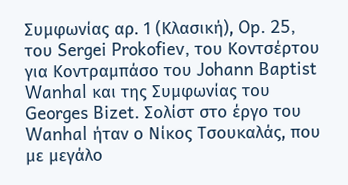Συμφωνίας αρ. 1 (Κλασική), Op. 25, του Sergei Prokofiev, του Κοντσέρτου για Κοντραμπάσο του Johann Baptist Wanhal και της Συμφωνίας του Georges Bizet. Σολίστ στο έργο του Wanhal ήταν ο Νίκος Τσουκαλάς, που με μεγάλο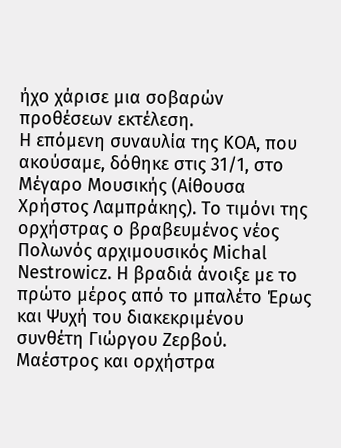ήχο χάρισε μια σοβαρών προθέσεων εκτέλεση.
Η επόμενη συναυλία της ΚΟΑ, που ακούσαμε, δόθηκε στις 31/1, στο Μέγαρο Μουσικής (Αίθουσα Χρήστος Λαμπράκης). Το τιμόνι της ορχήστρας ο βραβευμένος νέος Πολωνός αρχιμουσικός Michal Nestrowicz. Η βραδιά άνοιξε με το πρώτο μέρος από το μπαλέτο Έρως και Ψυχή του διακεκριμένου συνθέτη Γιώργου Ζερβού. Μαέστρος και ορχήστρα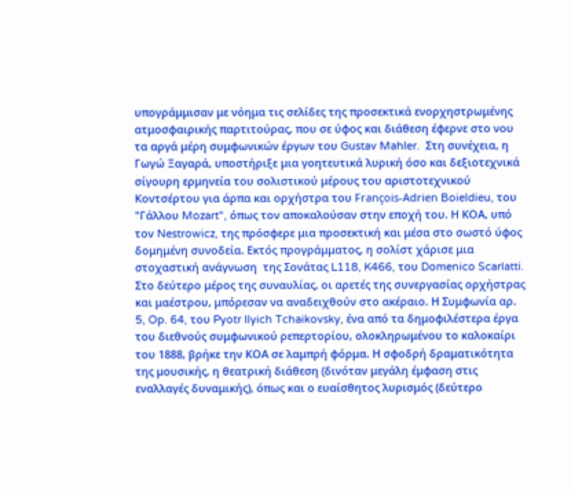υπογράμμισαν με νόημα τις σελίδες της προσεκτικά ενορχηστρωμένης ατμοσφαιρικής παρτιτούρας, που σε ύφος και διάθεση έφερνε στο νου τα αργά μέρη συμφωνικών έργων του Gustav Mahler.  Στη συνέχεια, η Γωγώ Ξαγαρά, υποστήριξε μια γοητευτικά λυρική όσο και δεξιοτεχνικά σίγουρη ερμηνεία του σολιστικού μέρους του αριστοτεχνικού Κοντσέρτου για άρπα και ορχήστρα του François-Adrien Boieldieu, του "Γάλλου Mozart", όπως τον αποκαλούσαν στην εποχή του. Η ΚΟΑ, υπό τον Nestrowicz, της πρόσφερε μια προσεκτική και μέσα στο σωστό ύφος δομημένη συνοδεία. Εκτός προγράμματος, η σολίστ χάρισε μια στοχαστική ανάγνωση  της Σονάτας L118, K466, του Domenico Scarlatti.
Στο δεύτερο μέρος της συναυλίας, οι αρετές της συνεργασίας ορχήστρας και μαέστρου, μπόρεσαν να αναδειχθούν στο ακέραιο. Η Συμφωνία αρ. 5, Op. 64, του Pyotr Ilyich Tchaikovsky, ένα από τα δημοφιλέστερα έργα του διεθνούς συμφωνικού ρεπερτορίου, ολοκληρωμένου το καλοκαίρι του 1888, βρήκε την ΚΟΑ σε λαμπρή φόρμα. Η σφοδρή δραματικότητα της μουσικής, η θεατρική διάθεση (δινόταν μεγάλη έμφαση στις εναλλαγές δυναμικής), όπως και ο ευαίσθητος λυρισμός (δεύτερο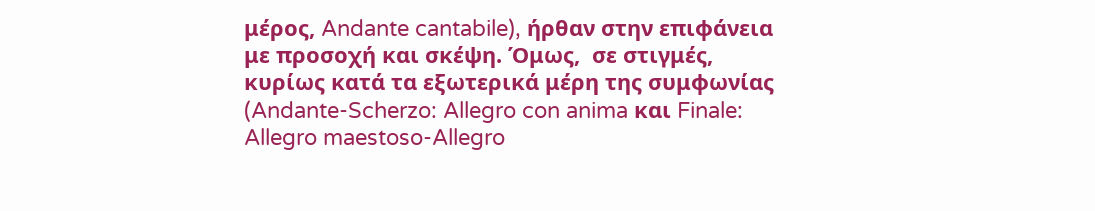μέρος, Andante cantabile), ήρθαν στην επιφάνεια με προσοχή και σκέψη. Όμως,  σε στιγμές, κυρίως κατά τα εξωτερικά μέρη της συμφωνίας (Andante-Scherzo: Allegro con anima και Finale: Allegro maestoso-Allegro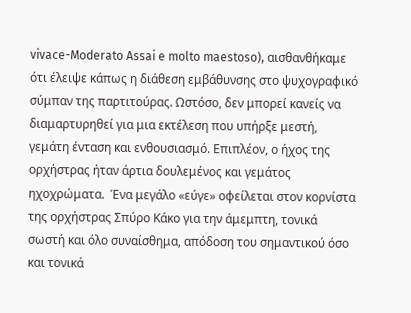vivace-Moderato Assai e molto maestoso), αισθανθήκαμε ότι έλειψε κάπως η διάθεση εμβάθυνσης στο ψυχογραφικό σύμπαν της παρτιτούρας. Ωστόσο, δεν μπορεί κανείς να διαμαρτυρηθεί για μια εκτέλεση που υπήρξε μεστή, γεμάτη ένταση και ενθουσιασμό. Επιπλέον, ο ήχος της ορχήστρας ήταν άρτια δουλεμένος και γεμάτος ηχοχρώματα.  Ένα μεγάλο «εύγε» οφείλεται στον κορνίστα της ορχήστρας Σπύρο Κάκο για την άμεμπτη, τονικά σωστή και όλο συναίσθημα, απόδοση του σημαντικού όσο και τονικά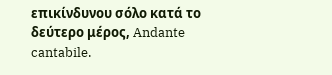επικίνδυνου σόλο κατά το δεύτερο μέρος, Andante cantabile.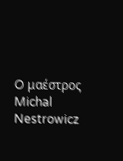O μαέστρος Michal Nestrowicz